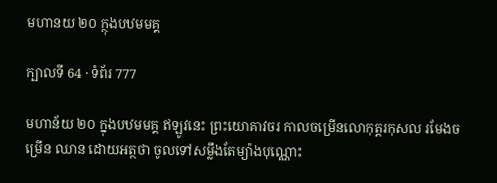មហានយ ២០ ក្ថុងបឋមមគ្គ

ក្បាលទី 64 · ទំព័រ 777

មហាន័យ ២០ ក្នុងបឋមមគ្គ ឥឡូវនេះ ព្រះយោគាវចរ កាលចម្រើនលោកុត្តរកុសល រមែងចម្រើន ឈាន ដោយអត្ថថា ចូលទៅសម្លឹងតែម្យ៉ាងបុណ្ណោះ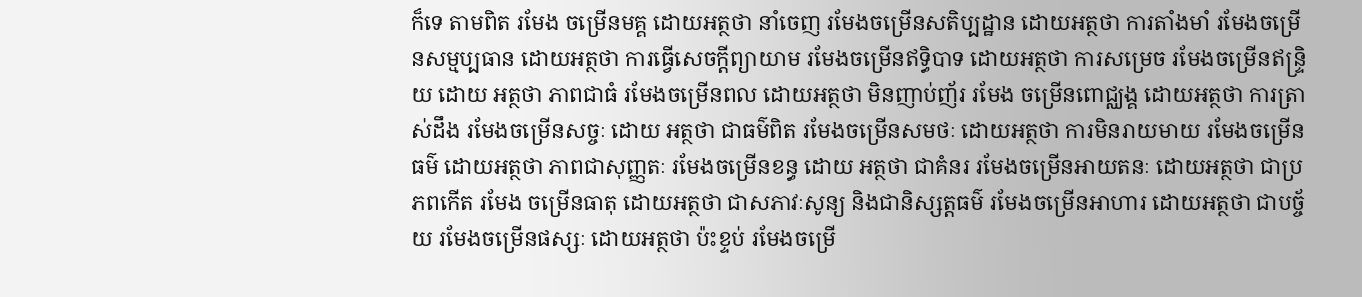ក៏ទេ តាមពិត រមែង ចម្រើនមគ្គ ដោយអត្ថថា នាំចេញ រមែងចម្រើនសតិប្បដ្ឋាន ដោយអត្ថថា ការតាំងមាំ រមែងចម្រើនសម្មប្បធាន ដោយអត្ថថា ការធ្វើសេចក្តីព្យាយាម រមែងចម្រើនឥទ្ធិបាទ ដោយអត្ថថា ការសម្រេច រមែងចម្រើនឥន្ទ្រិយ ដោយ អត្ថថា ភាពជាធំ រមែងចម្រើនពល ដោយអត្ថថា មិនញាប់ញ័រ រមែង ចម្រើនពោជ្ឈង្គ ដោយអត្ថថា ការត្រាស់ដឹង រមែងចម្រើនសច្ចៈ ដោយ អត្ថថា ជាធម៌ពិត រមែងចម្រើនសមថៈ ដោយអត្ថថា ការមិនរាយមាយ រមែងចម្រើនធម៌ ដោយអត្ថថា ភាពជាសុញ្ញតៈ រមែងចម្រើនខន្ធ ដោយ អត្ថថា ជាគំនរ រមែងចម្រើនអាយតនៈ ដោយអត្ថថា ជាប្រភពកើត រមែង ចម្រើនធាតុ ដោយអត្ថថា ជាសភាវៈសូន្យ និងជានិស្សត្តធម៌ រមែងចម្រើនអាហារ ដោយអត្ថថា ជាបច្ច័យ រមែងចម្រើនផស្សៈ ដោយអត្ថថា ប៉ះខ្ទប់ រមែងចម្រើ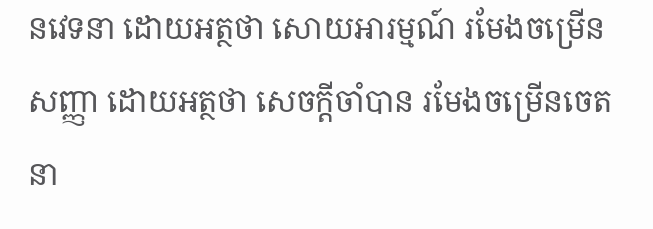នវេទនា ដោយអត្ថថា សោយអារម្មណ៍ រមែងចម្រើនសញ្ញា ដោយអត្ថថា សេចក្តីចាំបាន រមែងចម្រើនចេតនា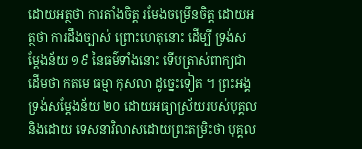ដោយអត្ថថា ការតាំងចិត្ត រមែងចម្រើនចិត្ត ដោយអត្ថថា ការដឹងច្បាស់ ព្រោះហេតុនោះ ដើម្បី ទ្រង់សម្តែងន័យ ១៩ នៃធម៌ទាំងនោះ ទើបត្រាស់ពាក្យជាដើមថា កតមេ ធម្មា កុសលា ដូច្នេះទៀត ។ ព្រះអង្គទ្រង់សម្តែងន័យ ២០ ដោយអធ្យាស្រ័យរបស់បុគ្គល និងដោយ ទេសនាវិលាសដោយព្រះតម្រិះថា បុគ្គល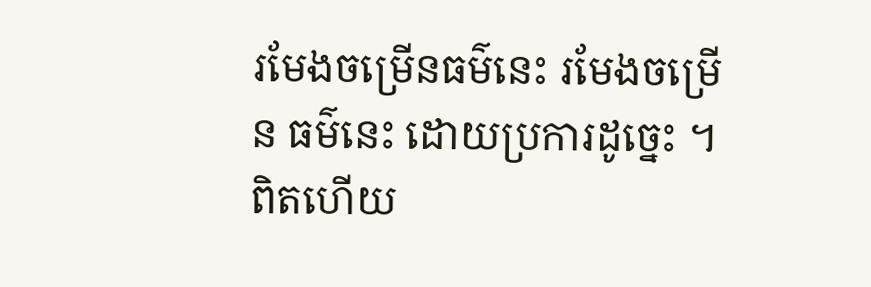រមែងចម្រើនធម៌នេះ រមែងចម្រើន ធម៌នេះ ដោយប្រការដូច្នេះ ។ ពិតហើយ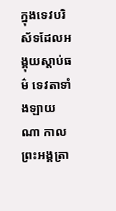ក្នុងទេវបរិស័ទដែលអង្គុយស្តាប់ធម៌ ទេវតាទាំងឡាយ ណា កាលព្រះអង្គត្រា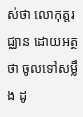ស់ថា លោកុត្តរជ្ឈាន ដោយអត្ថថា ចូលទៅសម្លឹង ដូ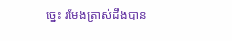ច្នេះ រមែងត្រាស់ដឹងបាន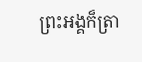ព្រះអង្គក៏ត្រា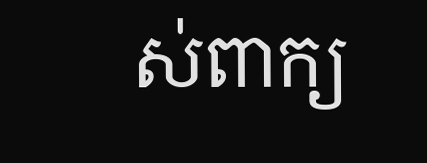ស់ពាក្យ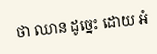ថា ឈាន ដូច្នេះ ដោយ អំ